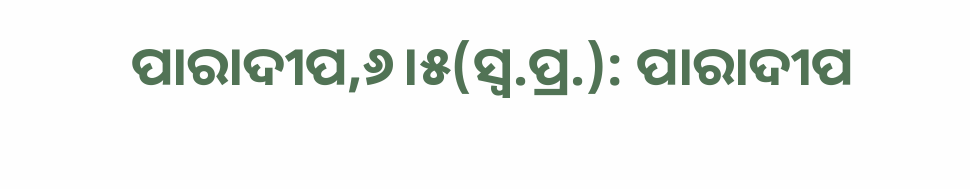ପାରାଦୀପ,୬।୫(ସ୍ବ.ପ୍ର.): ପାରାଦୀପ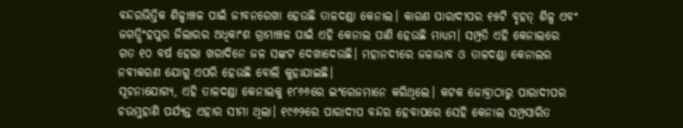ବନ୍ଦରଭିତ୍ତିକ ଶିଳ୍ପାଞ୍ଚଳ ପାଇଁ ଜୀବନରେଖା ହେଉଛି ତାଳଦଣ୍ଡା କେନାଲ। କାରଣ ପାରାଦୀପର ୧୫ଟି ବୃହତ୍ ଶିଳ୍ପ ଏବଂ ଜଗତ୍ସିଂହପୁର ଜିଲାରର ଅଧିକାଂଶ ଗ୍ରାମାଞ୍ଚଳ ପାଇଁ ଏହି କେନାଲ ପାଣି ହେଉଛି ମାଧ୍ୟମ। ସମ୍ପ୍ରତି ଏହି କେନାଲରେ ଗତ ୧୦ ବର୍ଷ ହେଲା ଖରାଦିନେ ଜଳ ସଙ୍କଟ ଦେଖାଦେଉଛି। ମହାନଦୀରେ ଜଳାଭାବ ଓ ତାଳଦଣ୍ଡା କେନାଲର ନବୀକରଣ ଯୋଗୁ ଏପରି ହେଉଛି ବୋଲି କୁହାଯାଇଛି।
ସୂଚନାଯୋଗ୍ୟ, ଏହି ତାଳଦଣ୍ଡା କେନାଲକୁ ୧୮୬୬ରେ ଇଂରେଜମାନେ କରିଥିଲେ। କଟକ ଜୋବ୍ରାଠାରୁ ପାରାଦୀପର ଚଉମୁହାଣି ପର୍ଯ୍ୟନ୍ତ ଏହାର ସୀମା ଥିଲା। ୧୯୬୨ରେ ପାରାଦୀପ ବନ୍ଦର ହେବାପରେ ସେହି କେନାଲ ସମ୍ପ୍ରସାରିତ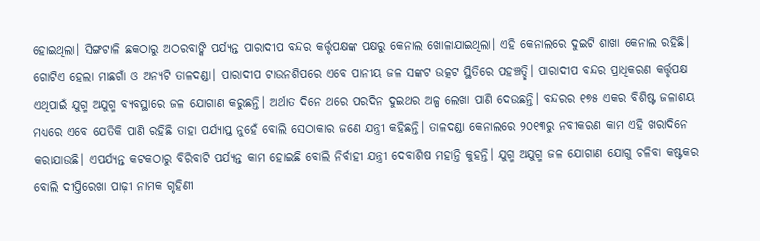ହୋଇଥିଲା। ସିଙ୍ଗଟାଳି ଛକଠାରୁ ଅଠରବାଙ୍କି ପର୍ଯ୍ୟନ୍ତ ପାରାଦୀପ ବନ୍ଦର କର୍ତ୍ତୃପକ୍ଷଙ୍କ ପକ୍ଷରୁ କେନାଲ ଖୋଳାଯାଇଥିଲା। ଏହି କେନାଲରେ ଦୁଇଟି ଶାଖା କେନାଲ ରହିଛି। ଗୋଟିଏ ହେଲା ମାଛଗାଁ ଓ ଅନ୍ୟଟି ତାଳଦଣ୍ଡା। ପାରାଦୀପ ଟାଉନଶିପରେ ଏବେ ପାନୀୟ ଜଳ ସଙ୍କଟ ଉତ୍କଟ ସ୍ଥିତିରେ ପହଞ୍ଚତ୍ଛି। ପାରାଦୀପ ବନ୍ଦର ପ୍ରାଧିକରଣ କର୍ତ୍ତୃପକ୍ଷ ଏଥିପାଇଁ ଯୁଗ୍ମ ଅଯୁଗ୍ମ ବ୍ୟବସ୍ଥାରେ ଜଳ ଯୋଗାଣ କରୁଛନ୍ତି। ଅର୍ଥାତ ଦିନେ ଥରେ ପରଦିନ ଦୁଇଥର ଅଳ୍ପ ଲେଖା ପାଣି ଦେଉଛନ୍ତି। ବନ୍ଦରର ୧୭୫ ଏକର ବିଶିଷ୍ଟ ଜଳାଶୟ ମଧ୍ୟରେ ଏବେ ଯେତିକି ପାଣି ରହିଛି ତାହା ପର୍ଯ୍ୟାପ୍ତ ନୁହେଁ ବୋଲି ସେଠାକାର ଜଣେ ଯନ୍ତ୍ରୀ କହିଛନ୍ତି। ତାଳଦଣ୍ଡା କେନାଲରେ ୨୦୧୩ରୁ ନବୀକରଣ କାମ ଏହି ଖରାଦିନେ କରାଯାଉଛି। ଏପର୍ଯ୍ୟନ୍ତ କଟକଠାରୁ ବିରିବାଟି ପର୍ଯ୍ୟନ୍ତ କାମ ହୋଇଛି ବୋଲି ନିର୍ବାହୀ ଯନ୍ତ୍ରୀ ଦେବାଶିଷ ମହାନ୍ତି କୁହନ୍ତି। ଯୁଗ୍ମ ଅଯୁଗ୍ମ ଜଳ ଯୋଗାଣ ଯୋଗୁ ଚଳିବା କଷ୍ଟକର ବୋଲି ଦୀପ୍ତିରେଖା ପାଢ଼ୀ ନାମକ ଗୃହିଣୀ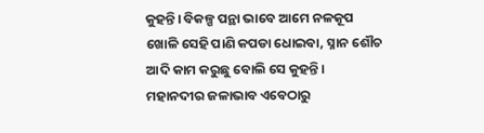କୁହନ୍ତି। ବିକଳ୍ପ ପନ୍ଥା ଭାବେ ଆମେ ନଳକୂପ ଖୋଳି ସେହି ପାଣି କପଡା ଧୋଇବା, ସ୍ନାନ ଶୌଚ ଆଦି କାମ କରୁଛୁ ବୋଲି ସେ କୁହନ୍ତି। ମହାନଦୀର ଜଳାଭାବ ଏବେଠାରୁ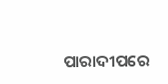ପାରାଦୀପରେ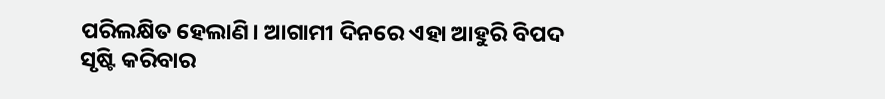ପରିଲକ୍ଷିତ ହେଲାଣି। ଆଗାମୀ ଦିନରେ ଏହା ଆହୁରି ବିପଦ ସୃଷ୍ଟି କରିବାର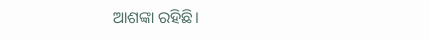ଆଶଙ୍କା ରହିଛି।